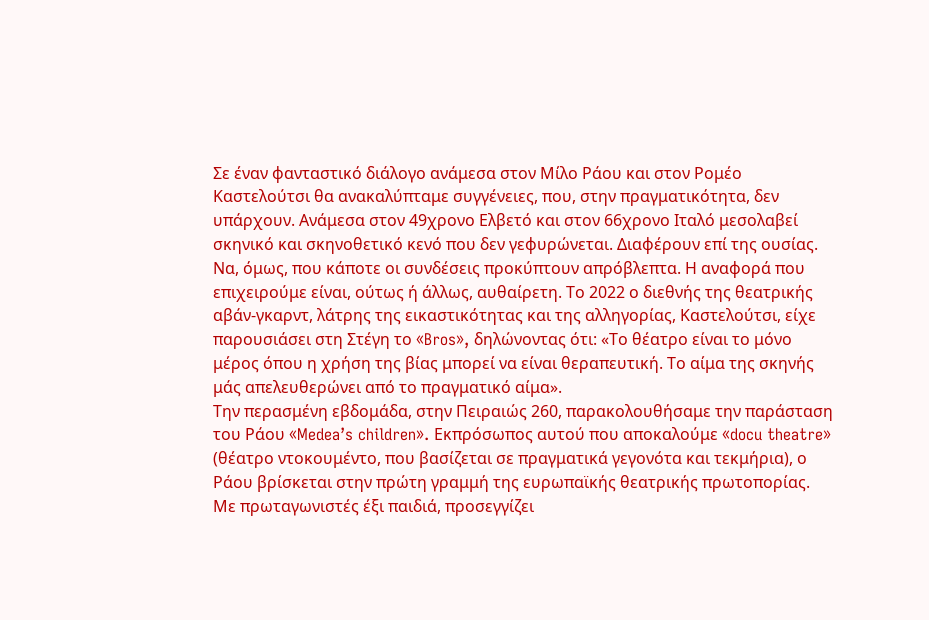Σε έναν φανταστικό διάλογο ανάμεσα στον Μίλο Ράου και στον Ρομέο Καστελούτσι θα ανακαλύπταμε συγγένειες, που, στην πραγματικότητα, δεν υπάρχουν. Ανάμεσα στον 49χρονο Ελβετό και στον 66χρονο Ιταλό μεσολαβεί σκηνικό και σκηνοθετικό κενό που δεν γεφυρώνεται. Διαφέρουν επί της ουσίας. Να, όμως, που κάποτε οι συνδέσεις προκύπτουν απρόβλεπτα. Η αναφορά που επιχειρούμε είναι, ούτως ή άλλως, αυθαίρετη. Το 2022 ο διεθνής της θεατρικής αβάν-γκαρντ, λάτρης της εικαστικότητας και της αλληγορίας, Καστελούτσι, είχε παρουσιάσει στη Στέγη το «Bros», δηλώνοντας ότι: «Το θέατρο είναι το μόνο μέρος όπου η χρήση της βίας μπορεί να είναι θεραπευτική. Το αίμα της σκηνής μάς απελευθερώνει από το πραγματικό αίμα».
Την περασμένη εβδομάδα, στην Πειραιώς 260, παρακολουθήσαμε την παράσταση του Ράου «Medea’s children». Εκπρόσωπος αυτού που αποκαλούμε «docu theatre» (θέατρο ντοκουμέντο, που βασίζεται σε πραγματικά γεγονότα και τεκμήρια), ο Ράου βρίσκεται στην πρώτη γραμμή της ευρωπαϊκής θεατρικής πρωτοπορίας. Με πρωταγωνιστές έξι παιδιά, προσεγγίζει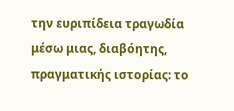την ευριπίδεια τραγωδία μέσω μιας, διαβόητης, πραγματικής ιστορίας: το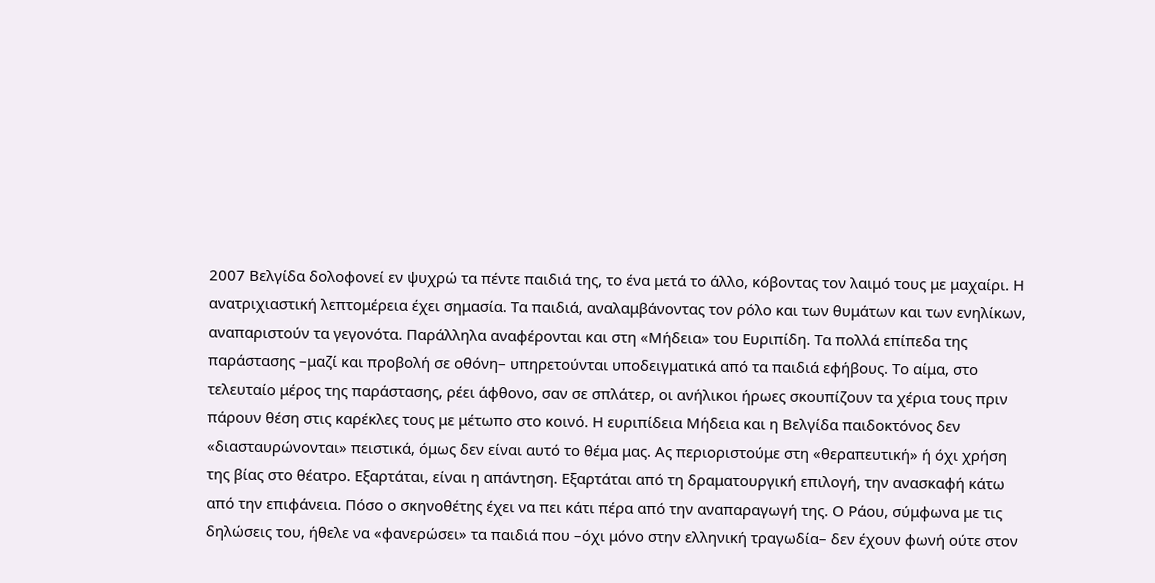2007 Βελγίδα δολοφονεί εν ψυχρώ τα πέντε παιδιά της, το ένα μετά το άλλο, κόβοντας τον λαιμό τους με μαχαίρι. Η ανατριχιαστική λεπτομέρεια έχει σημασία. Τα παιδιά, αναλαμβάνοντας τον ρόλο και των θυμάτων και των ενηλίκων, αναπαριστούν τα γεγονότα. Παράλληλα αναφέρονται και στη «Μήδεια» του Ευριπίδη. Τα πολλά επίπεδα της παράστασης –μαζί και προβολή σε οθόνη– υπηρετούνται υποδειγματικά από τα παιδιά εφήβους. Το αίμα, στο τελευταίο μέρος της παράστασης, ρέει άφθονο, σαν σε σπλάτερ, οι ανήλικοι ήρωες σκουπίζουν τα χέρια τους πριν πάρουν θέση στις καρέκλες τους με μέτωπο στο κοινό. Η ευριπίδεια Μήδεια και η Βελγίδα παιδοκτόνος δεν «διασταυρώνονται» πειστικά, όμως δεν είναι αυτό το θέμα μας. Ας περιοριστούμε στη «θεραπευτική» ή όχι χρήση της βίας στο θέατρο. Εξαρτάται, είναι η απάντηση. Εξαρτάται από τη δραματουργική επιλογή, την ανασκαφή κάτω από την επιφάνεια. Πόσο ο σκηνοθέτης έχει να πει κάτι πέρα από την αναπαραγωγή της. Ο Ράου, σύμφωνα με τις δηλώσεις του, ήθελε να «φανερώσει» τα παιδιά που –όχι μόνο στην ελληνική τραγωδία– δεν έχουν φωνή ούτε στον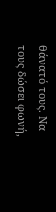θάνατό τους. Να τους δώσει φωνή,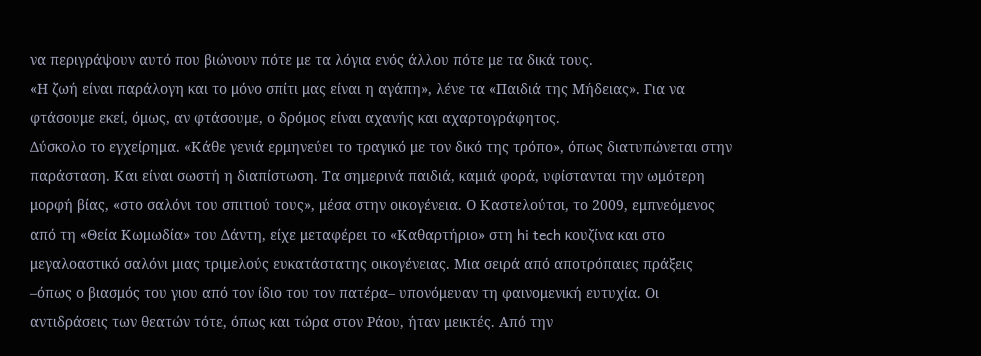να περιγράψουν αυτό που βιώνουν πότε με τα λόγια ενός άλλου πότε με τα δικά τους.
«Η ζωή είναι παράλογη και το μόνο σπίτι μας είναι η αγάπη», λένε τα «Παιδιά της Μήδειας». Για να φτάσουμε εκεί, όμως, αν φτάσουμε, ο δρόμος είναι αχανής και αχαρτογράφητος.
Δύσκολο το εγχείρημα. «Κάθε γενιά ερμηνεύει το τραγικό με τον δικό της τρόπο», όπως διατυπώνεται στην παράσταση. Και είναι σωστή η διαπίστωση. Τα σημερινά παιδιά, καμιά φορά, υφίστανται την ωμότερη μορφή βίας, «στο σαλόνι του σπιτιού τους», μέσα στην οικογένεια. Ο Καστελούτσι, το 2009, εμπνεόμενος από τη «Θεία Κωμωδία» του Δάντη, είχε μεταφέρει το «Καθαρτήριο» στη hi tech κουζίνα και στο μεγαλοαστικό σαλόνι μιας τριμελούς ευκατάστατης οικογένειας. Μια σειρά από αποτρόπαιες πράξεις –όπως ο βιασμός του γιου από τον ίδιο του τον πατέρα– υπονόμευαν τη φαινομενική ευτυχία. Οι αντιδράσεις των θεατών τότε, όπως και τώρα στον Ράου, ήταν μεικτές. Από την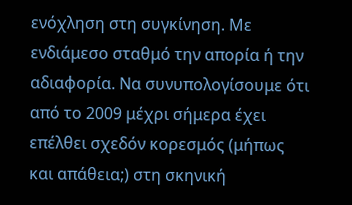ενόχληση στη συγκίνηση. Με ενδιάμεσο σταθμό την απορία ή την αδιαφορία. Να συνυπολογίσουμε ότι από το 2009 μέχρι σήμερα έχει επέλθει σχεδόν κορεσμός (μήπως και απάθεια;) στη σκηνική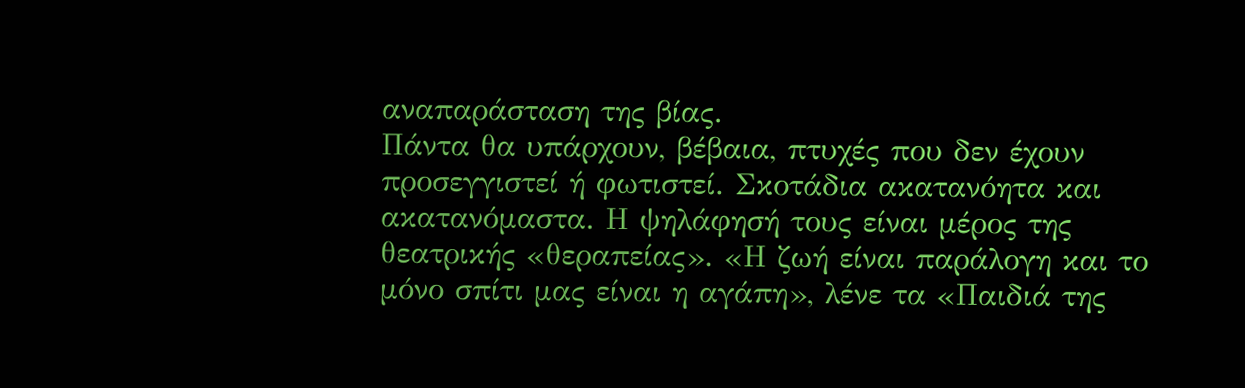αναπαράσταση της βίας.
Πάντα θα υπάρχουν, βέβαια, πτυχές που δεν έχουν προσεγγιστεί ή φωτιστεί. Σκοτάδια ακατανόητα και ακατανόμαστα. Η ψηλάφησή τους είναι μέρος της θεατρικής «θεραπείας». «Η ζωή είναι παράλογη και το μόνο σπίτι μας είναι η αγάπη», λένε τα «Παιδιά της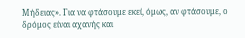Μήδειας». Για να φτάσουμε εκεί, όμως, αν φτάσουμε, ο δρόμος είναι αχανής και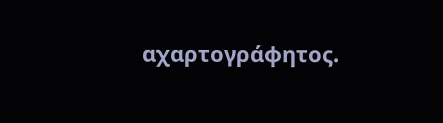αχαρτογράφητος.